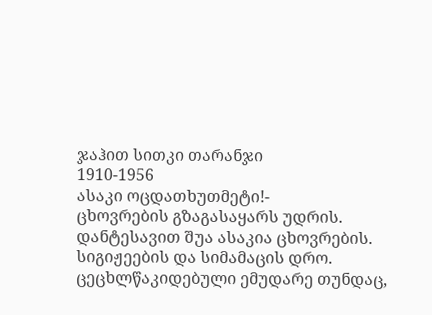ჯაჰით სითკი თარანჯი
1910-1956
ასაკი ოცდათხუთმეტი!-
ცხოვრების გზაგასაყარს უდრის.
დანტესავით შუა ასაკია ცხოვრების.
სიგიჟეების და სიმამაცის დრო.
ცეცხლწაკიდებული ემუდარე თუნდაც,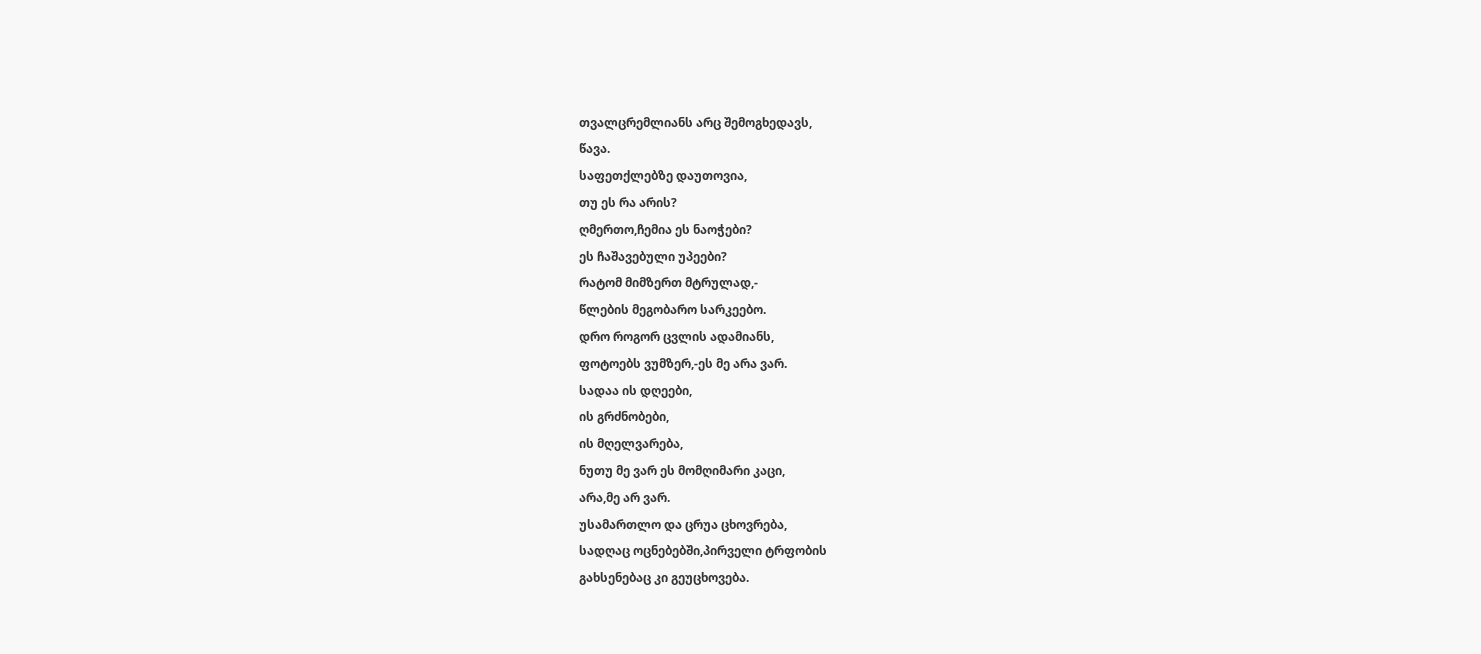თვალცრემლიანს არც შემოგხედავს,
წავა.
საფეთქლებზე დაუთოვია,
თუ ეს რა არის?
ღმერთო,ჩემია ეს ნაოჭები?
ეს ჩაშავებული უპეები?
რატომ მიმზერთ მტრულად,-
წლების მეგობარო სარკეებო.
დრო როგორ ცვლის ადამიანს,
ფოტოებს ვუმზერ,-ეს მე არა ვარ.
სადაა ის დღეები,
ის გრძნობები,
ის მღელვარება,
ნუთუ მე ვარ ეს მომღიმარი კაცი,
არა,მე არ ვარ.
უსამართლო და ცრუა ცხოვრება,
სადღაც ოცნებებში,პირველი ტრფობის
გახსენებაც კი გეუცხოვება.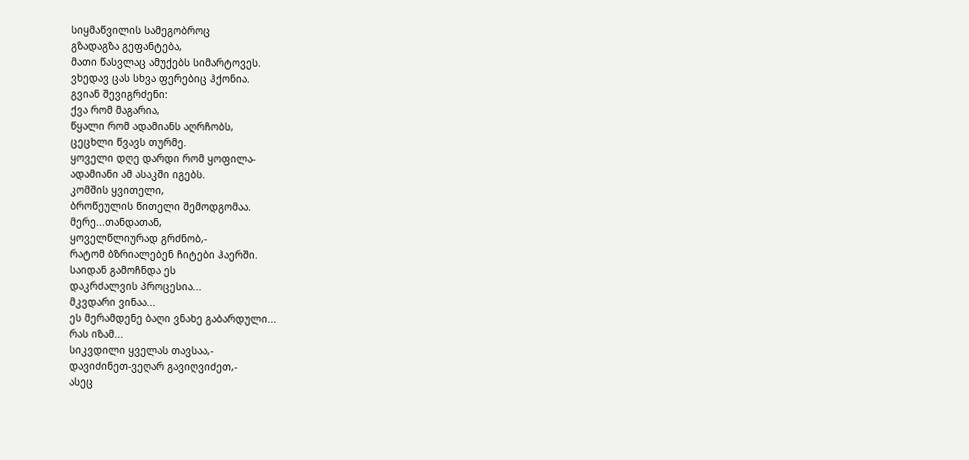სიყმაწვილის სამეგობროც
გზადაგზა გეფანტება,
მათი წასვლაც ამუქებს სიმარტოვეს.
ვხედავ ცას სხვა ფერებიც ჰქონია.
გვიან შევიგრძენი:
ქვა რომ მაგარია,
წყალი რომ ადამიანს აღრჩობს,
ცეცხლი წვავს თურმე.
ყოველი დღე დარდი რომ ყოფილა-
ადამიანი ამ ასაკში იგებს.
კომშის ყვითელი,
ბროწეულის წითელი შემოდგომაა.
მერე...თანდათან,
ყოველწლიურად გრძნობ,-
რატომ ბზრიალებენ ჩიტები ჰაერში.
საიდან გამოჩნდა ეს
დაკრძალვის პროცესია...
მკვდარი ვინაა...
ეს მერამდენე ბაღი ვნახე გაბარდული...
რას იზამ...
სიკვდილი ყველას თავსაა,-
დავიძინეთ-ვეღარ გავიღვიძეთ,-
ასეც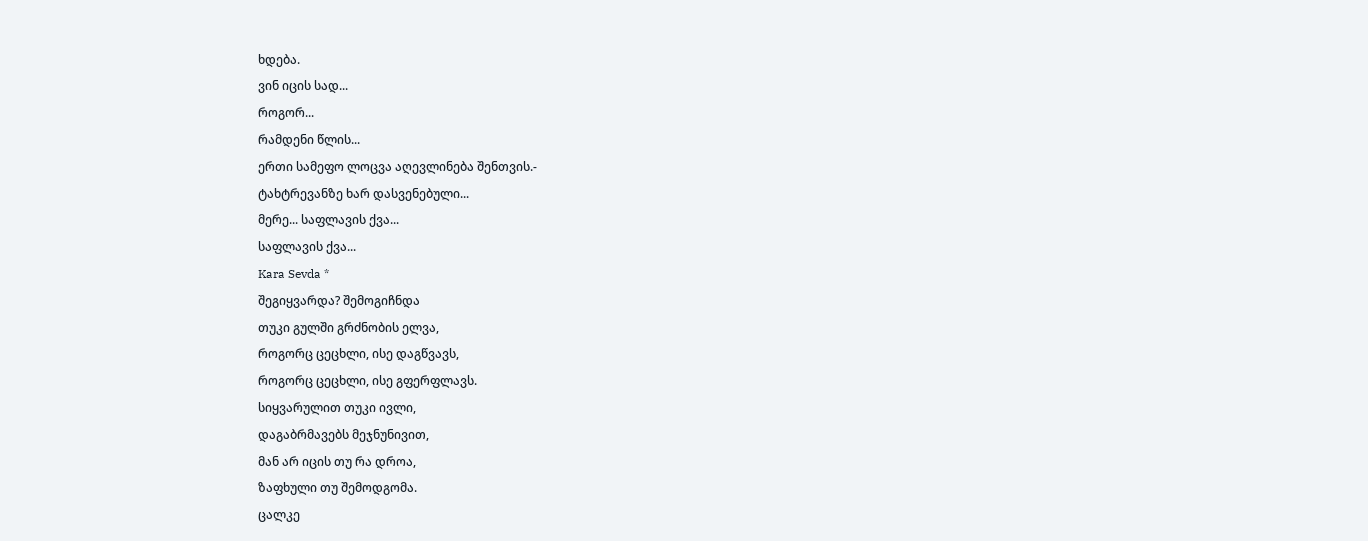ხდება.
ვინ იცის სად...
როგორ...
რამდენი წლის...
ერთი სამეფო ლოცვა აღევლინება შენთვის.-
ტახტრევანზე ხარ დასვენებული...
მერე... საფლავის ქვა...
საფლავის ქვა...
Kara Sevda *
შეგიყვარდა? შემოგიჩნდა
თუკი გულში გრძნობის ელვა,
როგორც ცეცხლი, ისე დაგწვავს,
როგორც ცეცხლი, ისე გფერფლავს.
სიყვარულით თუკი ივლი,
დაგაბრმავებს მეჯნუნივით,
მან არ იცის თუ რა დროა,
ზაფხული თუ შემოდგომა.
ცალკე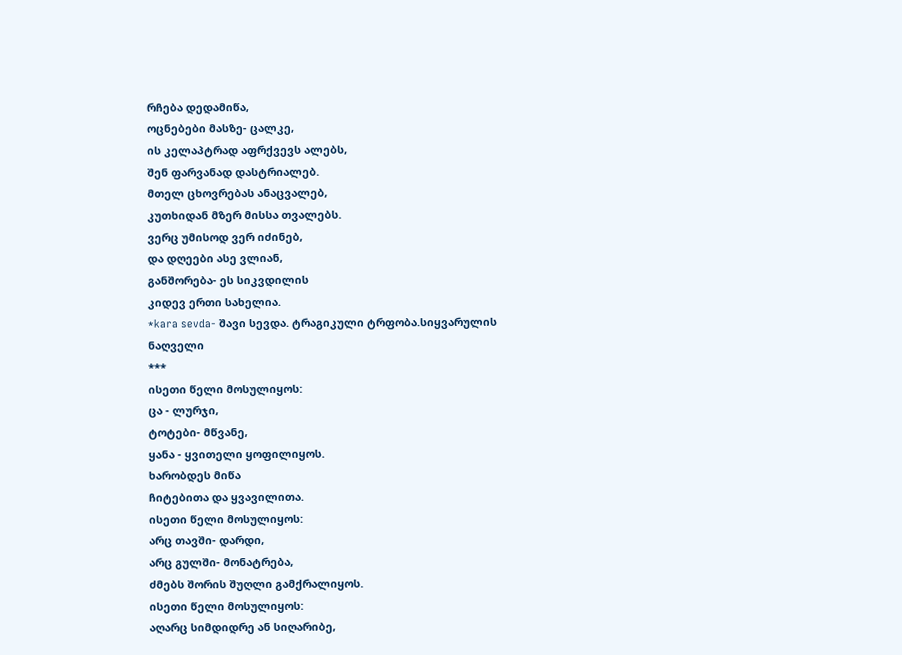რჩება დედამიწა,
ოცნებები მასზე- ცალკე,
ის კელაპტრად აფრქვევს ალებს,
შენ ფარვანად დასტრიალებ.
მთელ ცხოვრებას ანაცვალებ,
კუთხიდან მზერ მისსა თვალებს.
ვერც უმისოდ ვერ იძინებ,
და დღეები ასე ვლიან,
განშორება- ეს სიკვდილის
კიდევ ერთი სახელია.
*kara sevda- შავი სევდა. ტრაგიკული ტრფობა.სიყვარულის ნაღველი
***
ისეთი წელი მოსულიყოს:
ცა - ლურჯი,
ტოტები- მწვანე,
ყანა - ყვითელი ყოფილიყოს.
ხარობდეს მიწა
ჩიტებითა და ყვავილითა.
ისეთი წელი მოსულიყოს:
არც თავში- დარდი,
არც გულში- მონატრება,
ძმებს შორის შუღლი გამქრალიყოს.
ისეთი წელი მოსულიყოს:
აღარც სიმდიდრე ან სიღარიბე,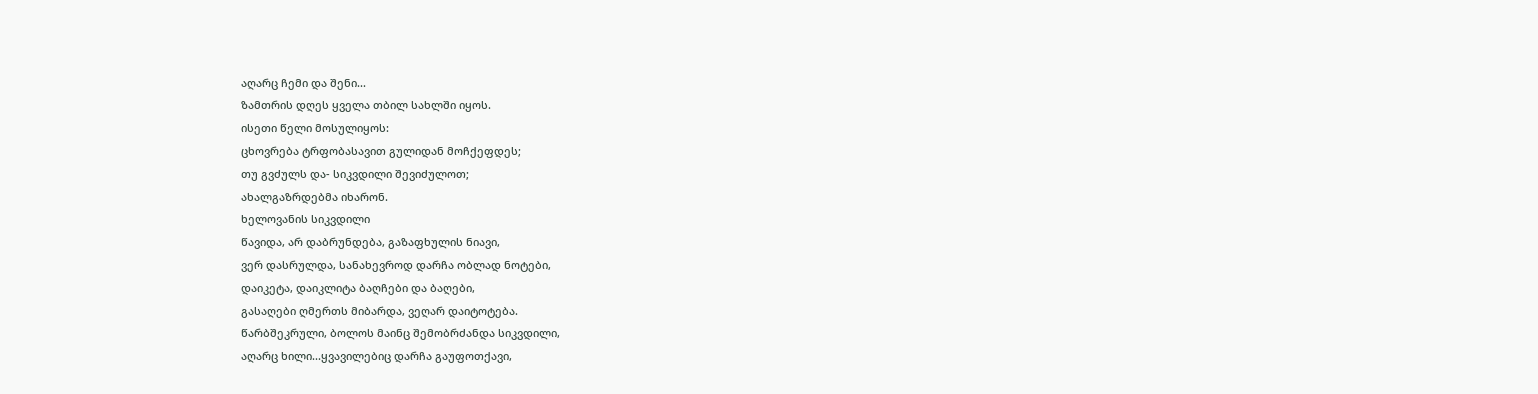აღარც ჩემი და შენი...
ზამთრის დღეს ყველა თბილ სახლში იყოს.
ისეთი წელი მოსულიყოს:
ცხოვრება ტრფობასავით გულიდან მოჩქეფდეს;
თუ გვძულს და- სიკვდილი შევიძულოთ;
ახალგაზრდებმა იხარონ.
ხელოვანის სიკვდილი
წავიდა, არ დაბრუნდება, გაზაფხულის ნიავი,
ვერ დასრულდა, სანახევროდ დარჩა ობლად ნოტები,
დაიკეტა, დაიკლიტა ბაღჩები და ბაღები,
გასაღები ღმერთს მიბარდა, ვეღარ დაიტოტება.
წარბშეკრული, ბოლოს მაინც შემობრძანდა სიკვდილი,
აღარც ხილი...ყვავილებიც დარჩა გაუფოთქავი,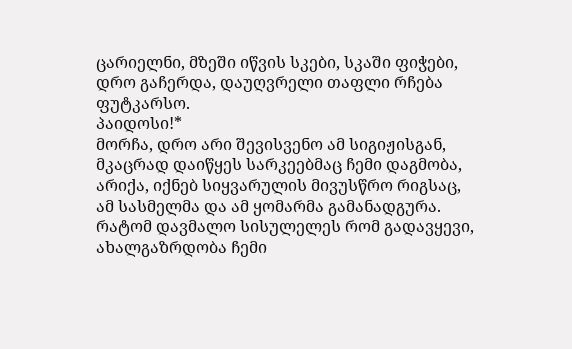ცარიელნი, მზეში იწვის სკები, სკაში ფიჭები,
დრო გაჩერდა, დაუღვრელი თაფლი რჩება ფუტკარსო.
პაიდოსი!*
მორჩა, დრო არი შევისვენო ამ სიგიჟისგან,
მკაცრად დაიწყეს სარკეებმაც ჩემი დაგმობა,
არიქა, იქნებ სიყვარულის მივუსწრო რიგსაც,
ამ სასმელმა და ამ ყომარმა გამანადგურა.
რატომ დავმალო სისულელეს რომ გადავყევი,
ახალგაზრდობა ჩემი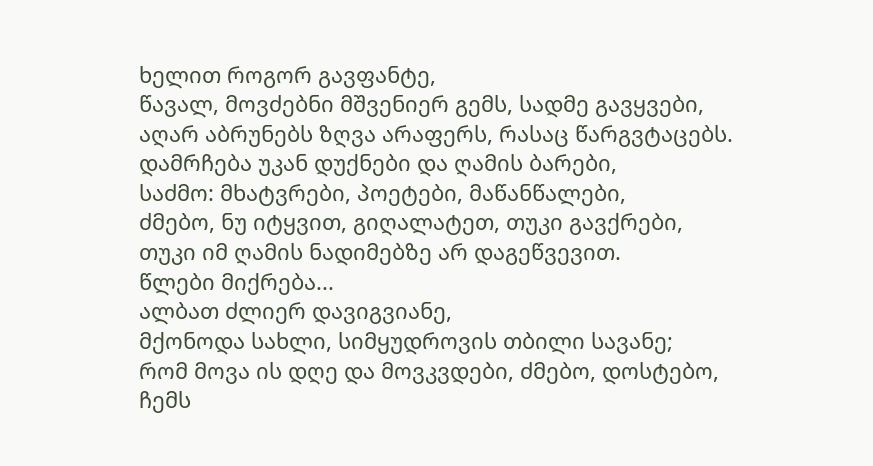ხელით როგორ გავფანტე,
წავალ, მოვძებნი მშვენიერ გემს, სადმე გავყვები,
აღარ აბრუნებს ზღვა არაფერს, რასაც წარგვტაცებს.
დამრჩება უკან დუქნები და ღამის ბარები,
საძმო: მხატვრები, პოეტები, მაწანწალები,
ძმებო, ნუ იტყვით, გიღალატეთ, თუკი გავქრები,
თუკი იმ ღამის ნადიმებზე არ დაგეწვევით.
წლები მიქრება...
ალბათ ძლიერ დავიგვიანე,
მქონოდა სახლი, სიმყუდროვის თბილი სავანე;
რომ მოვა ის დღე და მოვკვდები, ძმებო, დოსტებო,
ჩემს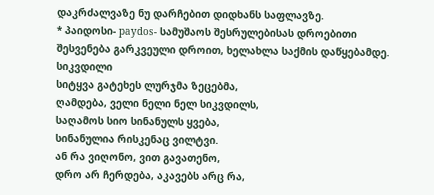დაკრძალვაზე ნუ დარჩებით დიდხანს საფლავზე.
* პაიდოსი- paydos- სამუშაოს შესრულებისას დროებითი
შესვენება გარკვეული დროით, ხელახლა საქმის დაწყებამდე.
სიკვდილი
სიტყვა გატეხეს ლურჯმა ზეცებმა,
ღამდება, ველი ნელი ნელ სიკვდილს,
საღამოს სიო სინანულს ყვება,
სინანულია რისკენაც ვილტვი.
ან რა ვიღონო, ვით გავათენო,
დრო არ ჩერდება, აკავებს არც რა,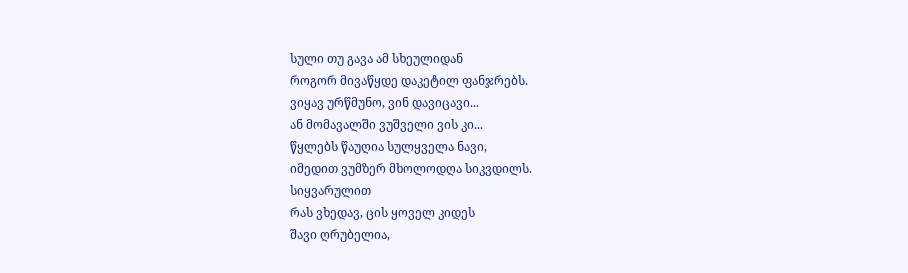სული თუ გავა ამ სხეულიდან
როგორ მივაწყდე დაკეტილ ფანჯრებს.
ვიყავ ურწმუნო, ვინ დავიცავი...
ან მომავალში ვუშველი ვის კი...
წყლებს წაუღია სულყველა ნავი,
იმედით ვუმზერ მხოლოდღა სიკვდილს.
სიყვარულით
რას ვხედავ, ცის ყოველ კიდეს
შავი ღრუბელია,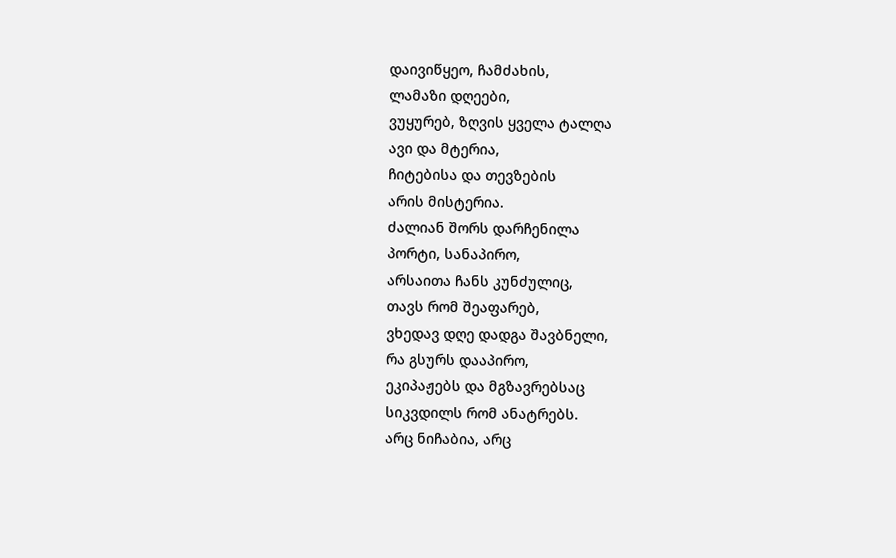დაივიწყეო, ჩამძახის,
ლამაზი დღეები,
ვუყურებ, ზღვის ყველა ტალღა
ავი და მტერია,
ჩიტებისა და თევზების
არის მისტერია.
ძალიან შორს დარჩენილა
პორტი, სანაპირო,
არსაითა ჩანს კუნძულიც,
თავს რომ შეაფარებ,
ვხედავ დღე დადგა შავბნელი,
რა გსურს დააპირო,
ეკიპაჟებს და მგზავრებსაც
სიკვდილს რომ ანატრებს.
არც ნიჩაბია, არც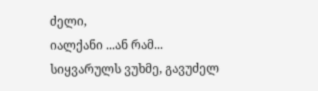ძელი,
იალქანი ...ან რამ...
სიყვარულს ვუხმე, გავუძელ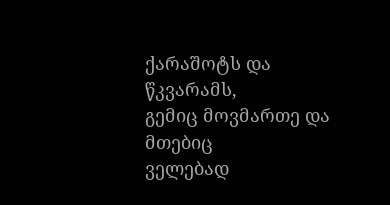ქარაშოტს და წკვარამს,
გემიც მოვმართე და მთებიც
ველებად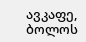ავკაფე,
ბოლოს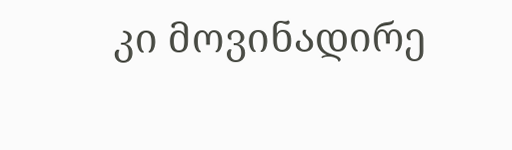კი მოვინადირე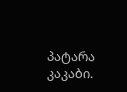პატარა კაკაბი.